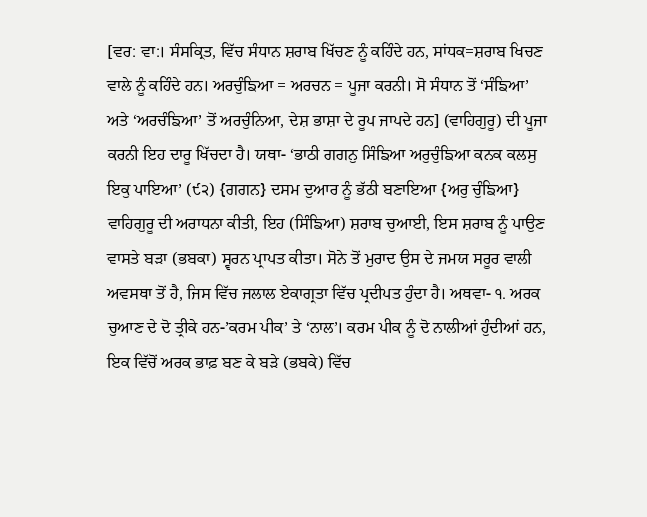[ਵਰ: ਵਾ:। ਸੰਸਕ੍ਰਿਤ, ਵਿੱਚ ਸੰਧਾਨ ਸ਼ਰਾਬ ਖਿੱਚਣ ਨੂੰ ਕਹਿੰਦੇ ਹਨ, ਸਾਂਧਕ=ਸ਼ਰਾਬ ਖਿਚਣ ਵਾਲੇ ਨੂੰ ਕਹਿੰਦੇ ਹਨ। ਅਰਚੁੰਙਿਆ = ਅਰਚਨ = ਪੂਜਾ ਕਰਨੀ। ਸੋ ਸੰਧਾਨ ਤੋਂ ‘ਸੰਙਿਆ’ ਅਤੇ ‘ਅਰਚੰਙਿਆ’ ਤੋਂ ਅਰਚੁੰਨਿਆ, ਦੇਸ਼ ਭਾਸ਼ਾ ਦੇ ਰੂਪ ਜਾਪਦੇ ਹਨ] (ਵਾਹਿਗੁਰੂ) ਦੀ ਪੂਜਾ ਕਰਨੀ ਇਹ ਦਾਰੂ ਖਿੱਚਦਾ ਹੈ। ਯਥਾ- ‘ਭਾਠੀ ਗਗਨੁ ਸਿੰਙਿਆ ਅਰੁਚੁੰਙਿਆ ਕਨਕ ਕਲਸੁ ਇਕੁ ਪਾਇਆ’ (੯੨) {ਗਗਨ} ਦਸਮ ਦੁਆਰ ਨੂੰ ਭੱਠੀ ਬਣਾਇਆ {ਅਰੁ ਚੁੰਙਿਆ} ਵਾਹਿਗੁਰੂ ਦੀ ਅਰਾਧਨਾ ਕੀਤੀ, ਇਹ (ਸਿੰਙਿਆ) ਸ਼ਰਾਬ ਚੁਆਈ, ਇਸ ਸ਼ਰਾਬ ਨੂੰ ਪਾਉਣ ਵਾਸਤੇ ਬੜਾ (ਭਬਕਾ) ਸ੍ਵਰਨ ਪ੍ਰਾਪਤ ਕੀਤਾ। ਸੋਨੇ ਤੋਂ ਮੁਰਾਦ ਉਸ ਦੇ ਜਮਯ ਸਰੂਰ ਵਾਲੀ ਅਵਸਥਾ ਤੋਂ ਹੈ, ਜਿਸ ਵਿੱਚ ਜਲਾਲ ਏਕਾਗ੍ਰਤਾ ਵਿੱਚ ਪ੍ਰਦੀਪਤ ਹੁੰਦਾ ਹੈ। ਅਥਵਾ- ੧. ਅਰਕ ਚੁਆਣ ਦੇ ਦੋ ਤ੍ਰੀਕੇ ਹਨ-’ਕਰਮ ਪੀਕ’ ਤੇ ‘ਨਾਲ’। ਕਰਮ ਪੀਕ ਨੂੰ ਦੋ ਨਾਲੀਆਂ ਹੁੰਦੀਆਂ ਹਨ, ਇਕ ਵਿੱਚੋਂ ਅਰਕ ਭਾਫ਼ ਬਣ ਕੇ ਬੜੇ (ਭਬਕੇ) ਵਿੱਚ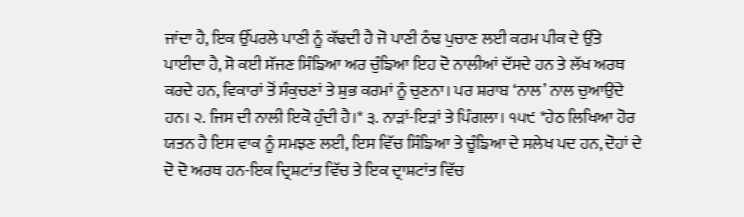ਜਾਂਦਾ ਹੈ, ਇਕ ਉੱਪਰਲੇ ਪਾਣੀ ਨੂੰ ਕੱਢਦੀ ਹੈ ਜੋ ਪਾਣੀ ਠੰਢ ਪੁਚਾਣ ਲਈ ਕਰਮ ਪੀਕ ਦੇ ਉੱਤੇ ਪਾਈਦਾ ਹੈ, ਸੋ ਕਈ ਸੱਜਣ ਸਿੰਙਿਆ ਅਰ ਚੁੰਙਿਆ ਇਹ ਦੋ ਨਾਲੀਆਂ ਦੱਸਦੇ ਹਨ ਤੇ ਲੱਖ ਅਰਥ ਕਰਦੇ ਹਨ, ਵਿਕਾਰਾਂ ਤੋਂ ਸੰਕੁਚਣਾਂ ਤੇ ਸ਼ੁਭ ਕਰਮਾਂ ਨੂੰ ਚੁਣਨਾ। ਪਰ ਸ਼ਰਾਬ ‘ਨਾਲ’ ਨਾਲ ਚੁਆਉਂਦੇ ਹਨ। ੨. ਜਿਸ ਦੀ ਨਾਲੀ ਇਕੋ ਹੁੰਦੀ ਹੈ।* ੩. ਨਾੜਾਂ-ਇੜਾਂ ਤੇ ਪਿੰਗਲਾ। ੧੫੯ *ਹੇਠ ਲਿਖਿਆ ਹੋਰ ਯਤਨ ਹੈ ਇਸ ਵਾਕ ਨੂੰ ਸਮਝਣ ਲਈ, ਇਸ ਵਿੱਚ ਸਿੰਙਿਆ ਤੇ ਚੂੰਙਿਆ ਦੇ ਸਲੇਖ ਪਦ ਹਨ, ਦੋਹਾਂ ਦੇ ਦੋ ਦੋ ਅਰਥ ਹਨ-ਇਕ ਦ੍ਰਿਸ਼ਟਾਂਤ ਵਿੱਚ ਤੇ ਇਕ ਦ੍ਰਾਸ਼ਟਾਂਤ ਵਿੱਚ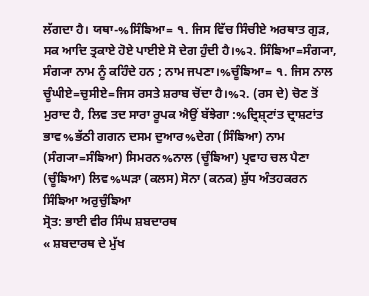ਲੱਗਦਾ ਹੈ। ਯਥਾ-%ਸਿੰਙਿਆ= ੧. ਜਿਸ ਵਿੱਚ ਸਿੰਚੀਏ ਅਰਥਾਤ ਗੁੜ, ਸਕ ਆਦਿ ਤ੍ਰਕਾਏ ਹੋਏ ਪਾਈਏ ਸੋ ਦੇਗ ਹੁੰਦੀ ਹੈ।%੨. ਸਿੰਙਿਆ=ਸੰਗ੍ਯਾ, ਸੰਗ੍ਯਾ ਨਾਮ ਨੂੰ ਕਹਿੰਦੇ ਹਨ ; ਨਾਮ ਜਪਣਾ।%ਚੂੰਙਿਆ= ੧. ਜਿਸ ਨਾਲ ਚੂੰਘੀਏ=ਚੁਸੀਏ=ਜਿਸ ਰਸਤੇ ਸ਼ਰਾਬ ਚੋਂਦਾ ਹੈ।%੨. (ਰਸ ਦੇ) ਚੋਣ ਤੋਂ ਮੁਰਾਦ ਹੈ, ਲਿਵ ਤਦ ਸਾਰਾ ਰੂਪਕ ਐਉਂ ਬੱਝੇਗਾ :%ਦ੍ਰਿਸ਼੍ਟਾਂਤ ਦ੍ਰਾਸ਼ਟਾਂਤ ਭਾਵ%ਭੱਠੀ ਗਗਨ ਦਸਮ ਦੁਆਰ%ਦੇਗ (ਸਿੰਙਿਆ) ਨਾਮ (ਸੰਗ੍ਯਾ=ਸੰਙਿਆ) ਸਿਮਰਨ%ਨਾਲ (ਚੂੰਙਿਆ) ਪ੍ਰਵਾਹ ਚਲ ਪੈਣਾ (ਚੂੰਙਿਆ) ਲਿਵ%ਘੜਾ (ਕਲਸ) ਸੋਨਾ (ਕਨਕ) ਸ਼ੁੱਧ ਅੰਤਹਕਰਨ
ਸਿੰਙਿਆ ਅਰੁਚੁੰਙਿਆ
ਸ੍ਰੋਤ: ਭਾਈ ਵੀਰ ਸਿੰਘ ਸ਼ਬਦਾਰਥ
« ਸ਼ਬਦਾਰਥ ਦੇ ਮੁੱਖ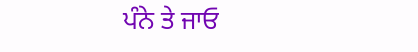ਪੰਨੇ ਤੇ ਜਾਓ